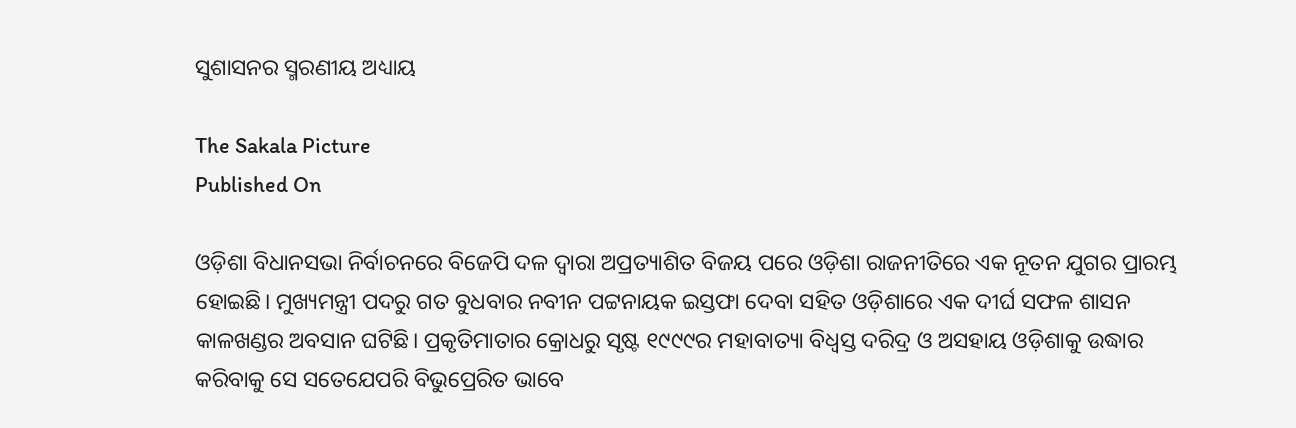ସୁଶାସନର ସ୍ମରଣୀୟ ଅଧ୍ୟାୟ

The Sakala Picture
Published On

ଓଡ଼ିଶା ବିଧାନସଭା ନିର୍ବାଚନରେ ବିଜେପି ଦଳ ଦ୍ୱାରା ଅପ୍ରତ୍ୟାଶିତ ବିଜୟ ପରେ ଓଡ଼ିଶା ରାଜନୀତିରେ ଏକ ନୂତନ ଯୁଗର ପ୍ରାରମ୍ଭ ହୋଇଛି। ମୁଖ୍ୟମନ୍ତ୍ରୀ ପଦରୁ ଗତ ବୁଧବାର ନବୀନ ପଟ୍ଟନାୟକ ଇସ୍ତଫା ଦେବା ସହିତ ଓଡ଼ିଶାରେ ଏକ ଦୀର୍ଘ ସଫଳ ଶାସନ କାଳଖଣ୍ଡର ଅବସାନ ଘଟିଛି। ପ୍ରକୃତିମାତାର କ୍ରୋଧରୁ ସୃଷ୍ଟ ୧୯୯୯ର ମହାବାତ୍ୟା ବିଧ୍ୱସ୍ତ ଦରିଦ୍ର ଓ ଅସହାୟ ଓଡ଼ିଶାକୁ ଉଦ୍ଧାର କରିବାକୁ ସେ ସତେଯେପରି ବିଭୁପ୍ରେରିତ ଭାବେ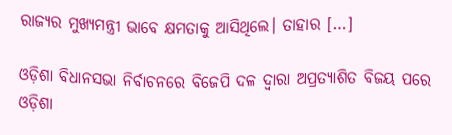ରାଜ୍ୟର ମୁଖ୍ୟମନ୍ତ୍ରୀ ଭାବେ କ୍ଷମତାକୁ ଆସିଥିଲେ। ତାହାର […]

ଓଡ଼ିଶା ବିଧାନସଭା ନିର୍ବାଚନରେ ବିଜେପି ଦଳ ଦ୍ୱାରା ଅପ୍ରତ୍ୟାଶିତ ବିଜୟ ପରେ ଓଡ଼ିଶା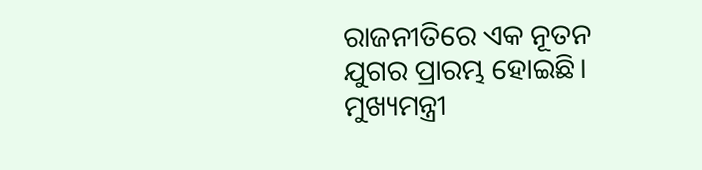ରାଜନୀତିରେ ଏକ ନୂତନ ଯୁଗର ପ୍ରାରମ୍ଭ ହୋଇଛି। ମୁଖ୍ୟମନ୍ତ୍ରୀ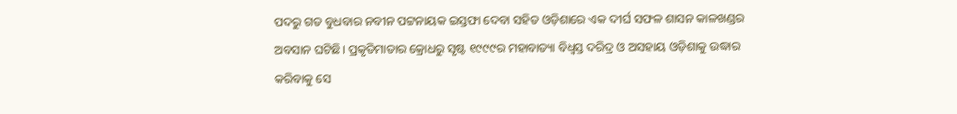ପଦରୁ ଗତ ବୁଧବାର ନବୀନ ପଟ୍ଟନାୟକ ଇସ୍ତଫା ଦେବା ସହିତ ଓଡ଼ିଶାରେ ଏକ ଦୀର୍ଘ ସଫଳ ଶାସନ କାଳଖଣ୍ଡର ଅବସାନ ଘଟିଛି। ପ୍ରକୃତିମାତାର କ୍ରୋଧରୁ ସୃଷ୍ଟ ୧୯୯୯ର ମହାବାତ୍ୟା ବିଧ୍ୱସ୍ତ ଦରିଦ୍ର ଓ ଅସହାୟ ଓଡ଼ିଶାକୁ ଉଦ୍ଧାର କରିବାକୁ ସେ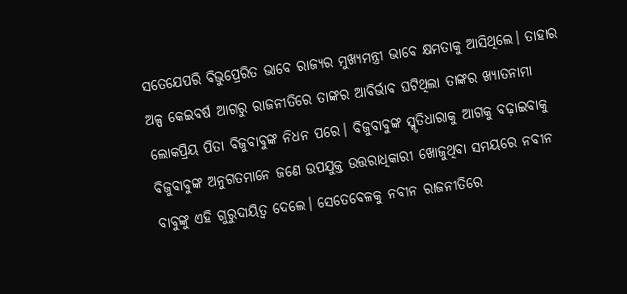ସତେଯେପରି ବିଭୁପ୍ରେରିତ ଭାବେ ରାଜ୍ୟର ମୁଖ୍ୟମନ୍ତ୍ରୀ ଭାବେ କ୍ଷମତାକୁ ଆସିଥିଲେ। ତାହାର ଅଳ୍ପ କେଇବର୍ଷ ଆଗରୁ ରାଜନୀତିରେ ତାଙ୍କର ଆବିର୍ଭାବ ଘଟିଥିଲା ତାଙ୍କର ଖ୍ୟାତନାମା ଲୋକପ୍ରିୟ ପିତା ବିଜୁବାବୁଙ୍କ ନିଧନ ପରେ। ବିଜୁବାବୁଙ୍କ ସ୍ମୃତିଧାରାକୁ ଆଗକୁ ବଢ଼ାଇବାକୁ ବିଜୁବାବୁଙ୍କ ଅନୁଗତମାନେ ଜଣେ ଉପଯୁକ୍ତ ଉତ୍ତରାଧିକାରୀ ଖୋଜୁଥିବା ସମୟରେ ନବୀନ ବାବୁଙ୍କୁ ଏହି ଗୁରୁଦାୟିତ୍ୱ ଦେଲେ। ସେତେବେଳକୁ ନବୀନ ରାଜନୀତିରେ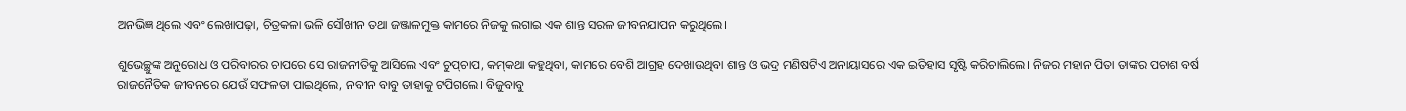ଅନଭିଜ୍ଞ ଥିଲେ ଏବଂ ଲେଖାପଢ଼ା, ଚିତ୍ରକଳା ଭଳି ସୌଖୀନ ତଥା ଜଞ୍ଜାଳମୁକ୍ତ କାମରେ ନିଜକୁ ଲଗାଇ ଏକ ଶାନ୍ତ ସରଳ ଜୀବନଯାପନ କରୁଥିଲେ।

ଶୁଭେଚ୍ଛୁଙ୍କ ଅନୁରୋଧ ଓ ପରିବାରର ଚାପରେ ସେ ରାଜନୀତିକୁ ଆସିଲେ ଏବଂ ଚୁପ୍‌‌ଚାପ, କମ୍‌‌କଥା କହୁଥିବା, କାମରେ ବେଶି ଆଗ୍ରହ ଦେଖାଉଥିବା ଶାନ୍ତ ଓ ଭଦ୍ର ମଣିଷଟିଏ ଅନାୟାସରେ ଏକ ଇତିହାସ ସୃଷ୍ଟି କରିଚାଲିଲେ। ନିଜର ମହାନ ପିତା ତାଙ୍କର ପଚାଶ ବର୍ଷ ରାଜନୈତିକ ଜୀବନରେ ଯେଉଁ ସଫଳତା ପାଇଥିଲେ, ନବୀନ ବାବୁ ତାହାକୁ ଟପିଗଲେ। ବିଜୁବାବୁ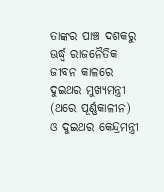ତାଙ୍କର ପାଞ୍ଚ ଦଶକରୁ ଊର୍ଦ୍ଧ୍ବ ରାଜନୈତିକ ଜୀବନ କାଳରେ ଦୁଇଥର ମୁଖ୍ୟମନ୍ତ୍ରୀ (ଥରେ ପୂର୍ଣ୍ଣକାଳୀନ) ଓ ଦୁଇଥର କେନ୍ଦ୍ରମନ୍ତ୍ରୀ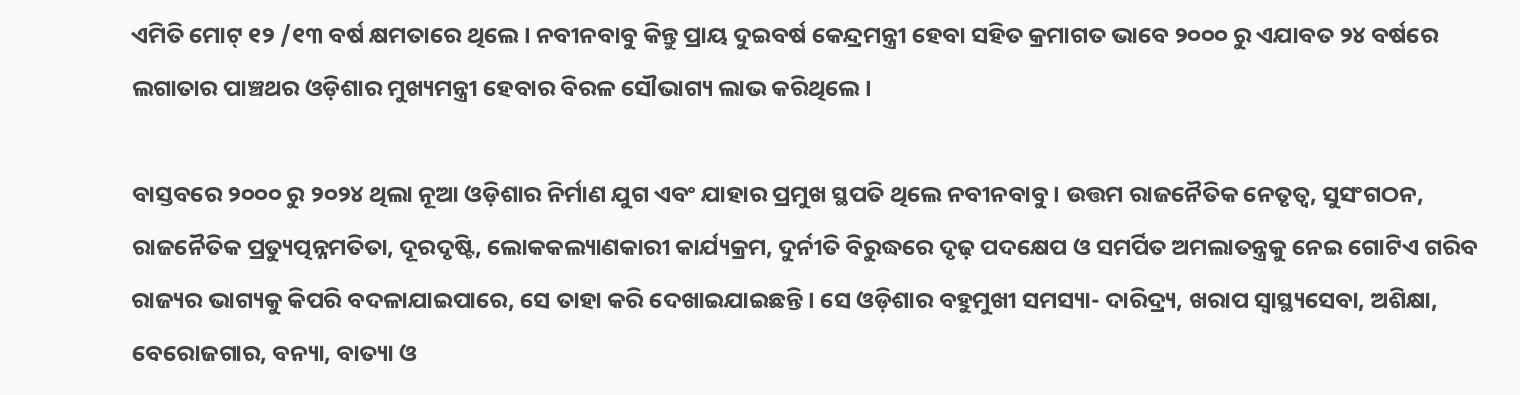ଏମିତି ମୋଟ୍‌‌ ୧୨ /୧୩ ବର୍ଷ କ୍ଷମତାରେ ଥିଲେ। ନବୀନବାବୁ କିନ୍ତୁ ପ୍ରାୟ ଦୁଇବର୍ଷ କେନ୍ଦ୍ରମନ୍ତ୍ରୀ ହେବା ସହିତ କ୍ରମାଗତ ଭାବେ ୨୦୦୦ ରୁ ଏଯାବତ ୨୪ ବର୍ଷରେ ଲଗାତାର ପାଞ୍ଚଥର ଓଡ଼ିଶାର ମୁଖ୍ୟମନ୍ତ୍ରୀ ହେବାର ବିରଳ ସୌଭାଗ୍ୟ ଲାଭ କରିଥିଲେ।

ବାସ୍ତବରେ ୨୦୦୦ ରୁ ୨୦୨୪ ଥିଲା ନୂଆ ଓଡ଼ିଶାର ନିର୍ମାଣ ଯୁଗ ଏବଂ ଯାହାର ପ୍ରମୁଖ ସ୍ଥପତି ଥିଲେ ନବୀନବାବୁ। ଉତ୍ତମ ରାଜନୈତିକ ନେତୃତ୍ୱ, ସୁସଂଗଠନ, ରାଜନୈତିକ ପ୍ରତ୍ୟୁତ୍ପନ୍ନମତିତା, ଦୂରଦୃଷ୍ଟି, ଲୋକକଲ୍ୟାଣକାରୀ କାର୍ଯ୍ୟକ୍ରମ, ଦୁର୍ନୀତି ବିରୁଦ୍ଧରେ ଦୃଢ଼ ପଦକ୍ଷେପ ଓ ସମର୍ପିତ ଅମଲାତନ୍ତ୍ରକୁ ନେଇ ଗୋଟିଏ ଗରିବ ରାଜ୍ୟର ଭାଗ୍ୟକୁ କିପରି ବଦଳାଯାଇପାରେ, ସେ ତାହା କରି ଦେଖାଇଯାଇଛନ୍ତି। ସେ ଓଡ଼ିଶାର ବହୁମୁଖୀ ସମସ୍ୟା- ଦାରିଦ୍ର୍ୟ, ଖରାପ ସ୍ୱାସ୍ଥ୍ୟସେବା, ଅଶିକ୍ଷା, ବେରୋଜଗାର, ବନ୍ୟା, ବାତ୍ୟା ଓ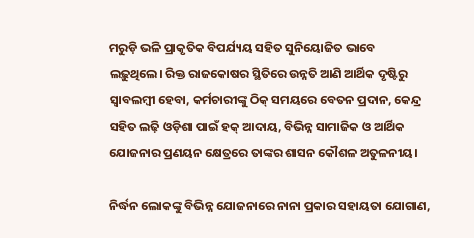ମରୁଡ଼ି ଭଳି ପ୍ରାକୃତିକ ବିପର୍ଯ୍ୟୟ ସହିତ ସୁନିୟୋଜିତ ଭାବେ ଲଢ଼ୁଥିଲେ। ରିକ୍ତ ରାଜକୋଷର ସ୍ଥିତିରେ ଉନ୍ନତି ଆଣି ଆର୍ଥିକ ଦୃଷ୍ଟିରୁ ସ୍ୱାବଲମ୍ବୀ ହେବା, କର୍ମଚାରୀଙ୍କୁ ଠିକ୍‌‌ ସମୟରେ ବେତନ ପ୍ରଦାନ, କେନ୍ଦ୍ର ସହିତ ଲଢ଼ି ଓଡ଼ିଶା ପାଇଁ ହକ୍‌‌ ଆଦାୟ, ବିଭିନ୍ନ ସାମାଜିକ ଓ ଆର୍ଥିକ ଯୋଜନାର ପ୍ରଣୟନ କ୍ଷେତ୍ରରେ ତାଙ୍କର ଶାସନ କୌଶଳ ଅତୁଳନୀୟ।

ନିର୍ଦ୍ଧନ ଲୋକଙ୍କୁ ବିଭିନ୍ନ ଯୋଜନାରେ ନାନା ପ୍ରକାର ସହାୟତା ଯୋଗାଣ,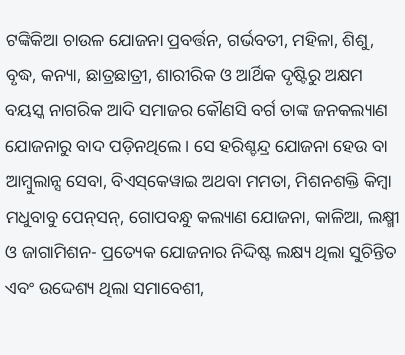ଟଙ୍କିକିଆ ଚାଉଳ ଯୋଜନା ପ୍ରବର୍ତ୍ତନ, ଗର୍ଭବତୀ, ମହିଳା, ଶିଶୁ, ବୃଦ୍ଧ, କନ୍ୟା, ଛାତ୍ରଛାତ୍ରୀ, ଶାରୀରିକ ଓ ଆର୍ଥିକ ଦୃଷ୍ଟିରୁ ଅକ୍ଷମ ବୟସ୍କ ନାଗରିକ ଆଦି ସମାଜର କୌଣସି ବର୍ଗ ତାଙ୍କ ଜନକଲ୍ୟାଣ ଯୋଜନାରୁ ବାଦ ପଡ଼ିନଥିଲେ। ସେ ହରିଶ୍ଚନ୍ଦ୍ର ଯୋଜନା ହେଉ ବା ଆମ୍ବୁଲାନ୍ସ ସେବା, ବିଏସ୍‌‌କେୱାଇ ଅଥବା ମମତା, ମିଶନଶକ୍ତି କିମ୍ବା ମଧୁବାବୁ ପେନ୍‌‌ସନ୍‌‌, ଗୋପବନ୍ଧୁ କଲ୍ୟାଣ ଯୋଜନା, କାଳିଆ, ଲକ୍ଷ୍ମୀ ଓ ଜାଗାମିଶନ- ପ୍ରତ୍ୟେକ ଯୋଜନାର ନିଦ୍ଦିଷ୍ଟ ଲକ୍ଷ୍ୟ ଥିଲା ସୁଚିନ୍ତିତ ଏବଂ ଉଦ୍ଦେଶ୍ୟ ଥିଲା ସମାବେଶୀ,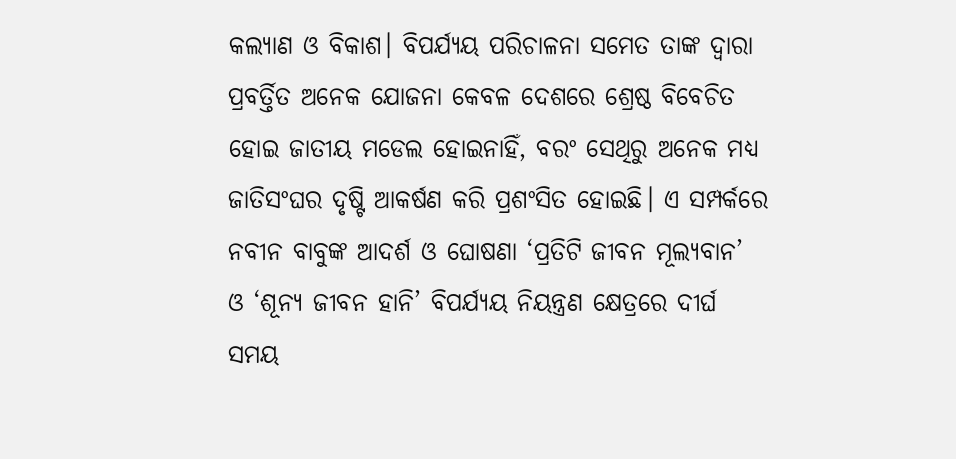କଲ୍ୟାଣ ଓ ବିକାଶ। ବିପର୍ଯ୍ୟୟ ପରିଚାଳନା ସମେତ ତାଙ୍କ ଦ୍ୱାରା ପ୍ରବର୍ତ୍ତିତ ଅନେକ ଯୋଜନା କେବଳ ଦେଶରେ ଶ୍ରେଷ୍ଠ ବିବେଚିତ ହୋଇ ଜାତୀୟ ମଡେଲ ହୋଇନାହିଁ, ବରଂ ସେଥିରୁ ଅନେକ ମଧ୍ୟ ଜାତିସଂଘର ଦୃଷ୍ଟି ଆକର୍ଷଣ କରି ପ୍ରଶଂସିତ ହୋଇଛି। ଏ ସମ୍ପର୍କରେ ନବୀନ ବାବୁଙ୍କ ଆଦର୍ଶ ଓ ଘୋଷଣା ‘ପ୍ରତିଟି ଜୀବନ ମୂଲ୍ୟବାନ’ ଓ ‘ଶୂନ୍ୟ ଜୀବନ ହାନି’ ବିପର୍ଯ୍ୟୟ ନିୟନ୍ତ୍ରଣ କ୍ଷେତ୍ରରେ ଦୀର୍ଘ ସମୟ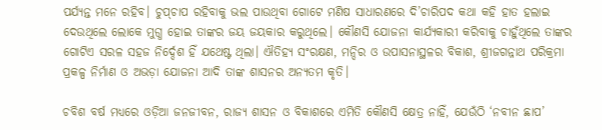ପର୍ଯ୍ୟନ୍ତ ମନେ ରହିବ। ଚୁପ୍‌‌ଚାପ ରହିବାକୁ ଭଲ ପାଉଥିବା ଗୋଟେ ମଣିଷ ସାଧାରଣରେ ଦି’ଚାରିପଦ କଥା କହି ହାତ ହଲାଇ ଦେଉଥିଲେ ଲୋକେ ମୁଗ୍ଧ ହୋଇ ତାଙ୍କର ଜୟ ଜୟକାର କରୁଥିଲେ। କୌଣସି ଯୋଜନା କାର୍ଯ୍ୟକାରୀ କରିବାକୁ ଚାହୁଁଥିଲେ ତାଙ୍କର ଗୋଟିଏ ସରଳ ସହଜ ନିର୍ଦ୍ଦେଶ ହିଁ ଯଥେଷ୍ଟ ଥିଲା। ଐତିହ୍ୟ ସଂରକ୍ଷଣ, ମନ୍ଦିର ଓ ଉପାସନାସ୍ଥଳର ବିକାଶ, ଶ୍ରୀଜଗନ୍ନାଥ ପରିକ୍ରମା ପ୍ରକଳ୍ପ ନିର୍ମାଣ ଓ ଅଭଡ଼ା ଯୋଜନା ଆଦି ତାଙ୍କ ଶାସନର ଅନ୍ୟତମ କୃତି।

ଚବିଶ ବର୍ଷ ମଧ୍ୟରେ ଓଡ଼ିଆ ଜନଜୀବନ, ରାଜ୍ୟ ଶାସନ ଓ ବିକାଶରେ ଏମିତି କୌଣସି କ୍ଷେତ୍ର ନାହିଁ, ଯେଉଁଠି ‘ନବୀନ ଛାପ’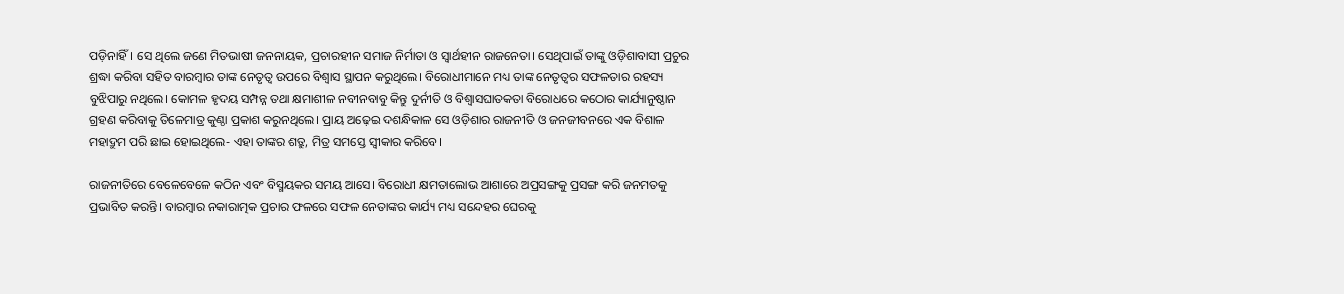ପଡ଼ିନାହିଁ। ସେ ଥିଲେ ଜଣେ ମିତଭାଷୀ ଜନନାୟକ, ପ୍ରଚାରହୀନ ସମାଜ ନିର୍ମାତା ଓ ସ୍ୱାର୍ଥହୀନ ରାଜନେତା। ସେଥିପାଇଁ ତାଙ୍କୁ ଓଡ଼ିଶାବାସୀ ପ୍ରଚୁର ଶ୍ରଦ୍ଧା କରିବା ସହିତ ବାରମ୍ବାର ତାଙ୍କ ନେତୃତ୍ୱ ଉପରେ ବିଶ୍ୱାସ ସ୍ଥାପନ କରୁଥିଲେ। ବିରୋଧୀମାନେ ମଧ୍ୟ ତାଙ୍କ ନେତୃତ୍ୱର ସଫଳତାର ରହସ୍ୟ ବୁଝିପାରୁ ନଥିଲେ। କୋମଳ ହୃଦୟ ସମ୍ପନ୍ନ ତଥା କ୍ଷମାଶୀଳ ନବୀନବାବୁ କିନ୍ତୁ ଦୁର୍ନୀତି ଓ ବିଶ୍ୱାସଘାତକତା ବିରୋଧରେ କଠୋର କାର୍ଯ୍ୟାନୁଷ୍ଠାନ ଗ୍ରହଣ କରିବାକୁ ତିଳେମାତ୍ର କୁଣ୍ଠା ପ୍ରକାଶ କରୁନଥିଲେ। ପ୍ରାୟ ଅଢ଼େଇ ଦଶନ୍ଧିକାଳ ସେ ଓଡ଼ିଶାର ରାଜନୀତି ଓ ଜନଜୀବନରେ ଏକ ବିଶାଳ ମହାଦ୍ରୁମ ପରି ଛାଇ ହୋଇଥିଲେ- ଏହା ତାଙ୍କର ଶତ୍ରୁ, ମିତ୍ର ସମସ୍ତେ ସ୍ୱୀକାର କରିବେ।

ରାଜନୀତିରେ ବେଳେବେଳେ କଠିନ ଏବଂ ବିସ୍ମୟକର ସମୟ ଆସେ। ବିରୋଧୀ କ୍ଷମତାଲୋଭ ଆଶାରେ ଅପ୍ରସଙ୍ଗକୁ ପ୍ରସଙ୍ଗ କରି ଜନମତକୁ ପ୍ରଭାବିତ କରନ୍ତି। ବାରମ୍ବାର ନକାରାତ୍ମକ ପ୍ରଚାର ଫଳରେ ସଫଳ ନେତାଙ୍କର କାର୍ଯ୍ୟ ମଧ୍ୟ ସନ୍ଦେହର ଘେରକୁ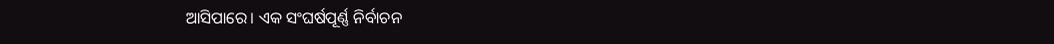ଆସିପାରେ। ଏକ ସଂଘର୍ଷପୂର୍ଣ୍ଣ ନିର୍ବାଚନ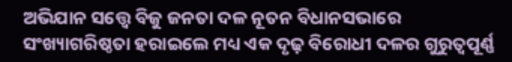ଅଭିଯାନ ସତ୍ତ୍ବେ ବିଜୁ ଜନତା ଦଳ ନୂତନ ବିଧାନସଭାରେ ସଂଖ୍ୟାଗରିଷ୍ଠତା ହରାଇଲେ ମଧ୍ୟ ଏକ ଦୃଢ଼ ବିରୋଧୀ ଦଳର ଗୁରୁତ୍ୱପୂର୍ଣ୍ଣ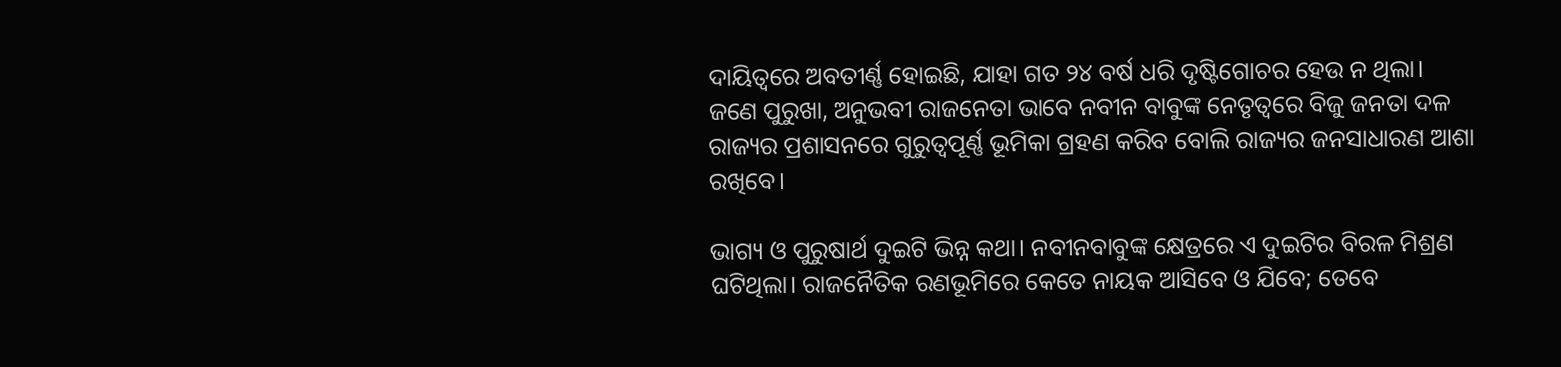ଦାୟିତ୍ୱରେ ଅବତୀର୍ଣ୍ଣ ହୋଇଛି, ଯାହା ଗତ ୨୪ ବର୍ଷ ଧରି ଦୃଷ୍ଟିଗୋଚର ହେଉ ନ ଥିଲା। ଜଣେ ପୁରୁଖା, ଅନୁଭବୀ ରାଜନେତା ଭାବେ ନବୀନ ବାବୁଙ୍କ ନେତୃତ୍ୱରେ ବିଜୁ ଜନତା ଦଳ ରାଜ୍ୟର ପ୍ରଶାସନରେ ଗୁରୁତ୍ୱପୂର୍ଣ୍ଣ ଭୂମିକା ଗ୍ରହଣ କରିବ ବୋଲି ରାଜ୍ୟର ଜନସାଧାରଣ ଆଶା ରଖିବେ।

ଭାଗ୍ୟ ଓ ପୁରୁଷାର୍ଥ ଦୁଇଟି ଭିନ୍ନ କଥା। ନବୀନବାବୁଙ୍କ କ୍ଷେତ୍ରରେ ଏ ଦୁଇଟିର ବିରଳ ମିଶ୍ରଣ ଘଟିଥିଲା। ରାଜନୈତିକ ରଣଭୂମିରେ କେତେ ନାୟକ ଆସିବେ ଓ ଯିବେ; ତେବେ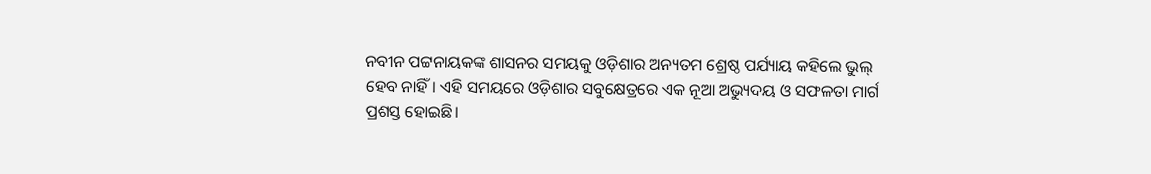ନବୀନ ପଟ୍ଟନାୟକଙ୍କ ଶାସନର ସମୟକୁ ଓଡ଼ିଶାର ଅନ୍ୟତମ ଶ୍ରେଷ୍ଠ ପର୍ଯ୍ୟାୟ କହିଲେ ଭୁଲ୍‌‌ ହେବ ନାହିଁ। ଏହି ସମୟରେ ଓଡ଼ିଶାର ସବୁକ୍ଷେତ୍ରରେ ଏକ ନୂଆ ଅଭ୍ୟୁଦୟ ଓ ସଫଳତା ମାର୍ଗ ପ୍ରଶସ୍ତ ହୋଇଛି।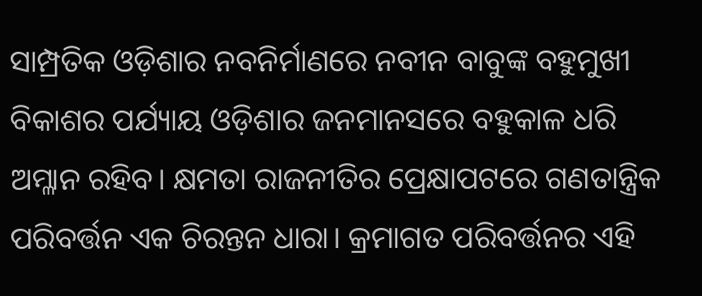ସାମ୍ପ୍ରତିକ ଓଡ଼ିଶାର ନବନିର୍ମାଣରେ ନବୀନ ବାବୁଙ୍କ ବହୁମୁଖୀ ବିକାଶର ପର୍ଯ୍ୟାୟ ଓଡ଼ିଶାର ଜନମାନସରେ ବହୁକାଳ ଧରି ଅମ୍ଳାନ ରହିବ। କ୍ଷମତା ରାଜନୀତିର ପ୍ରେକ୍ଷାପଟରେ ଗଣତାନ୍ତ୍ରିକ ପରିବର୍ତ୍ତନ ଏକ ଚିରନ୍ତନ ଧାରା। କ୍ରମାଗତ ପରିବର୍ତ୍ତନର ଏହି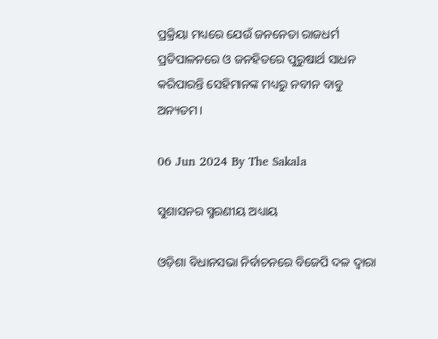ପ୍ରକ୍ରିୟା ମଧ୍ୟରେ ଯେଉଁ ଜନନେତା ରାଜଧର୍ମ ପ୍ରତିପାଳନରେ ଓ ଜନହିତରେ ପୁରୁଷାର୍ଥ ସାଧନ କରିପାରନ୍ତି ସେହିମାନଙ୍କ ମଧ୍ୟରୁ ନବୀନ ବାବୁ ଅନ୍ୟତମ।

06 Jun 2024 By The Sakala

ସୁଶାସନର ସ୍ମରଣୀୟ ଅଧ୍ୟାୟ

ଓଡ଼ିଶା ବିଧାନସଭା ନିର୍ବାଚନରେ ବିଜେପି ଦଳ ଦ୍ୱାରା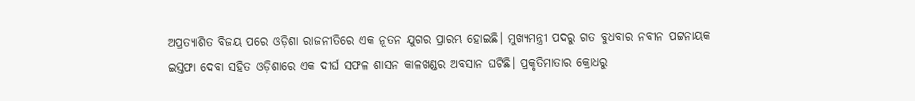ଅପ୍ରତ୍ୟାଶିତ ବିଜୟ ପରେ ଓଡ଼ିଶା ରାଜନୀତିରେ ଏକ ନୂତନ ଯୁଗର ପ୍ରାରମ୍ଭ ହୋଇଛି। ମୁଖ୍ୟମନ୍ତ୍ରୀ ପଦରୁ ଗତ ବୁଧବାର ନବୀନ ପଟ୍ଟନାୟକ ଇସ୍ତଫା ଦେବା ସହିତ ଓଡ଼ିଶାରେ ଏକ ଦୀର୍ଘ ସଫଳ ଶାସନ କାଳଖଣ୍ଡର ଅବସାନ ଘଟିଛି। ପ୍ରକୃତିମାତାର କ୍ରୋଧରୁ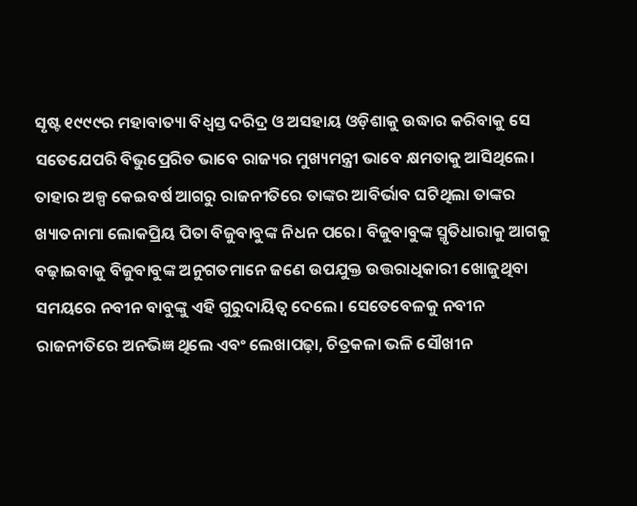ସୃଷ୍ଟ ୧୯୯୯ର ମହାବାତ୍ୟା ବିଧ୍ୱସ୍ତ ଦରିଦ୍ର ଓ ଅସହାୟ ଓଡ଼ିଶାକୁ ଉଦ୍ଧାର କରିବାକୁ ସେ ସତେଯେପରି ବିଭୁପ୍ରେରିତ ଭାବେ ରାଜ୍ୟର ମୁଖ୍ୟମନ୍ତ୍ରୀ ଭାବେ କ୍ଷମତାକୁ ଆସିଥିଲେ। ତାହାର ଅଳ୍ପ କେଇବର୍ଷ ଆଗରୁ ରାଜନୀତିରେ ତାଙ୍କର ଆବିର୍ଭାବ ଘଟିଥିଲା ତାଙ୍କର ଖ୍ୟାତନାମା ଲୋକପ୍ରିୟ ପିତା ବିଜୁବାବୁଙ୍କ ନିଧନ ପରେ। ବିଜୁବାବୁଙ୍କ ସ୍ମୃତିଧାରାକୁ ଆଗକୁ ବଢ଼ାଇବାକୁ ବିଜୁବାବୁଙ୍କ ଅନୁଗତମାନେ ଜଣେ ଉପଯୁକ୍ତ ଉତ୍ତରାଧିକାରୀ ଖୋଜୁଥିବା ସମୟରେ ନବୀନ ବାବୁଙ୍କୁ ଏହି ଗୁରୁଦାୟିତ୍ୱ ଦେଲେ। ସେତେବେଳକୁ ନବୀନ ରାଜନୀତିରେ ଅନଭିଜ୍ଞ ଥିଲେ ଏବଂ ଲେଖାପଢ଼ା, ଚିତ୍ରକଳା ଭଳି ସୌଖୀନ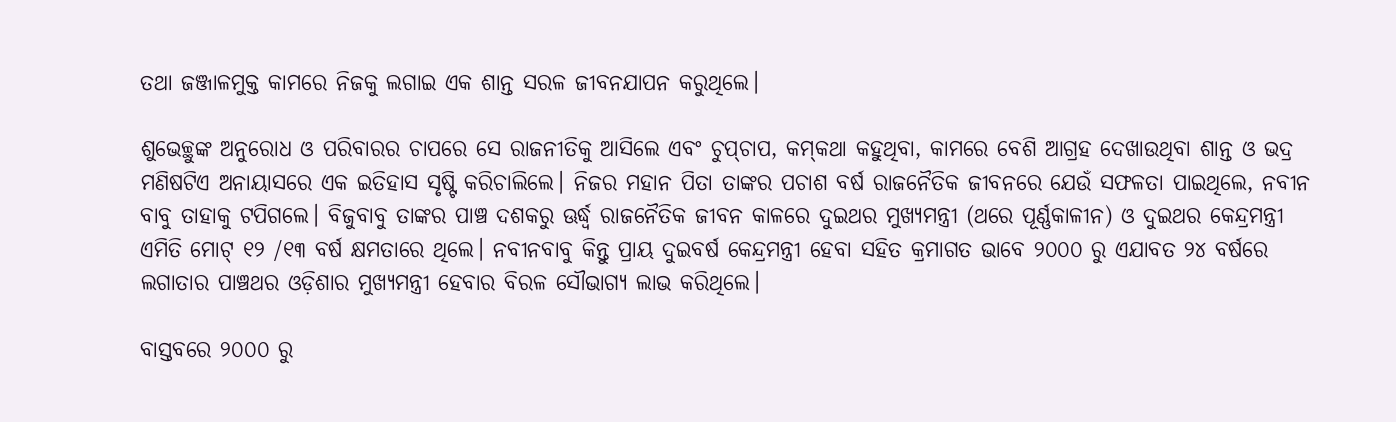ତଥା ଜଞ୍ଜାଳମୁକ୍ତ କାମରେ ନିଜକୁ ଲଗାଇ ଏକ ଶାନ୍ତ ସରଳ ଜୀବନଯାପନ କରୁଥିଲେ।

ଶୁଭେଚ୍ଛୁଙ୍କ ଅନୁରୋଧ ଓ ପରିବାରର ଚାପରେ ସେ ରାଜନୀତିକୁ ଆସିଲେ ଏବଂ ଚୁପ୍‌‌ଚାପ, କମ୍‌‌କଥା କହୁଥିବା, କାମରେ ବେଶି ଆଗ୍ରହ ଦେଖାଉଥିବା ଶାନ୍ତ ଓ ଭଦ୍ର ମଣିଷଟିଏ ଅନାୟାସରେ ଏକ ଇତିହାସ ସୃଷ୍ଟି କରିଚାଲିଲେ। ନିଜର ମହାନ ପିତା ତାଙ୍କର ପଚାଶ ବର୍ଷ ରାଜନୈତିକ ଜୀବନରେ ଯେଉଁ ସଫଳତା ପାଇଥିଲେ, ନବୀନ ବାବୁ ତାହାକୁ ଟପିଗଲେ। ବିଜୁବାବୁ ତାଙ୍କର ପାଞ୍ଚ ଦଶକରୁ ଊର୍ଦ୍ଧ୍ବ ରାଜନୈତିକ ଜୀବନ କାଳରେ ଦୁଇଥର ମୁଖ୍ୟମନ୍ତ୍ରୀ (ଥରେ ପୂର୍ଣ୍ଣକାଳୀନ) ଓ ଦୁଇଥର କେନ୍ଦ୍ରମନ୍ତ୍ରୀ ଏମିତି ମୋଟ୍‌‌ ୧୨ /୧୩ ବର୍ଷ କ୍ଷମତାରେ ଥିଲେ। ନବୀନବାବୁ କିନ୍ତୁ ପ୍ରାୟ ଦୁଇବର୍ଷ କେନ୍ଦ୍ରମନ୍ତ୍ରୀ ହେବା ସହିତ କ୍ରମାଗତ ଭାବେ ୨୦୦୦ ରୁ ଏଯାବତ ୨୪ ବର୍ଷରେ ଲଗାତାର ପାଞ୍ଚଥର ଓଡ଼ିଶାର ମୁଖ୍ୟମନ୍ତ୍ରୀ ହେବାର ବିରଳ ସୌଭାଗ୍ୟ ଲାଭ କରିଥିଲେ।

ବାସ୍ତବରେ ୨୦୦୦ ରୁ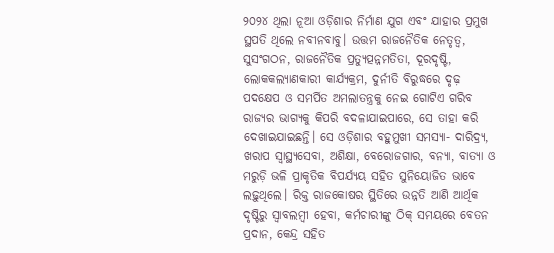୨୦୨୪ ଥିଲା ନୂଆ ଓଡ଼ିଶାର ନିର୍ମାଣ ଯୁଗ ଏବଂ ଯାହାର ପ୍ରମୁଖ ସ୍ଥପତି ଥିଲେ ନବୀନବାବୁ। ଉତ୍ତମ ରାଜନୈତିକ ନେତୃତ୍ୱ, ସୁସଂଗଠନ, ରାଜନୈତିକ ପ୍ରତ୍ୟୁତ୍ପନ୍ନମତିତା, ଦୂରଦୃଷ୍ଟି, ଲୋକକଲ୍ୟାଣକାରୀ କାର୍ଯ୍ୟକ୍ରମ, ଦୁର୍ନୀତି ବିରୁଦ୍ଧରେ ଦୃଢ଼ ପଦକ୍ଷେପ ଓ ସମର୍ପିତ ଅମଲାତନ୍ତ୍ରକୁ ନେଇ ଗୋଟିଏ ଗରିବ ରାଜ୍ୟର ଭାଗ୍ୟକୁ କିପରି ବଦଳାଯାଇପାରେ, ସେ ତାହା କରି ଦେଖାଇଯାଇଛନ୍ତି। ସେ ଓଡ଼ିଶାର ବହୁମୁଖୀ ସମସ୍ୟା- ଦାରିଦ୍ର୍ୟ, ଖରାପ ସ୍ୱାସ୍ଥ୍ୟସେବା, ଅଶିକ୍ଷା, ବେରୋଜଗାର, ବନ୍ୟା, ବାତ୍ୟା ଓ ମରୁଡ଼ି ଭଳି ପ୍ରାକୃତିକ ବିପର୍ଯ୍ୟୟ ସହିତ ସୁନିୟୋଜିତ ଭାବେ ଲଢ଼ୁଥିଲେ। ରିକ୍ତ ରାଜକୋଷର ସ୍ଥିତିରେ ଉନ୍ନତି ଆଣି ଆର୍ଥିକ ଦୃଷ୍ଟିରୁ ସ୍ୱାବଲମ୍ବୀ ହେବା, କର୍ମଚାରୀଙ୍କୁ ଠିକ୍‌‌ ସମୟରେ ବେତନ ପ୍ରଦାନ, କେନ୍ଦ୍ର ସହିତ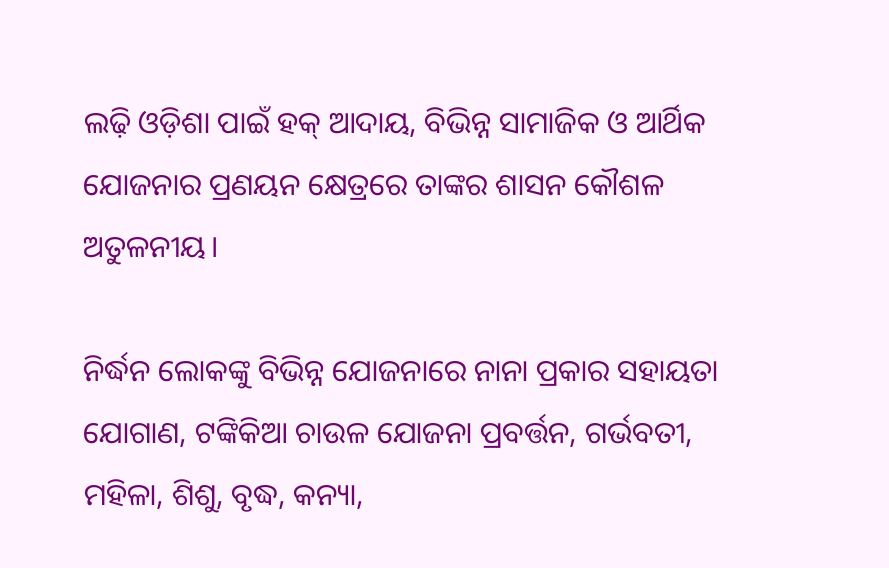ଲଢ଼ି ଓଡ଼ିଶା ପାଇଁ ହକ୍‌‌ ଆଦାୟ, ବିଭିନ୍ନ ସାମାଜିକ ଓ ଆର୍ଥିକ ଯୋଜନାର ପ୍ରଣୟନ କ୍ଷେତ୍ରରେ ତାଙ୍କର ଶାସନ କୌଶଳ ଅତୁଳନୀୟ।

ନିର୍ଦ୍ଧନ ଲୋକଙ୍କୁ ବିଭିନ୍ନ ଯୋଜନାରେ ନାନା ପ୍ରକାର ସହାୟତା ଯୋଗାଣ, ଟଙ୍କିକିଆ ଚାଉଳ ଯୋଜନା ପ୍ରବର୍ତ୍ତନ, ଗର୍ଭବତୀ, ମହିଳା, ଶିଶୁ, ବୃଦ୍ଧ, କନ୍ୟା,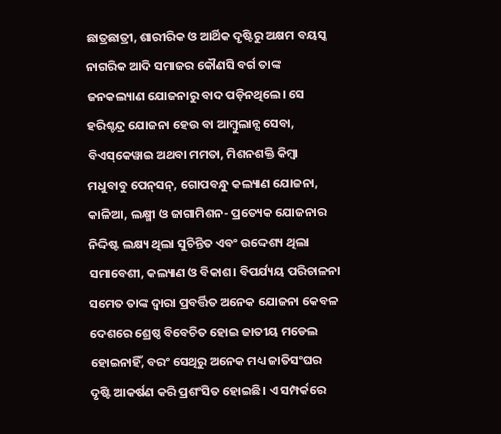ଛାତ୍ରଛାତ୍ରୀ, ଶାରୀରିକ ଓ ଆର୍ଥିକ ଦୃଷ୍ଟିରୁ ଅକ୍ଷମ ବୟସ୍କ ନାଗରିକ ଆଦି ସମାଜର କୌଣସି ବର୍ଗ ତାଙ୍କ ଜନକଲ୍ୟାଣ ଯୋଜନାରୁ ବାଦ ପଡ଼ିନଥିଲେ। ସେ ହରିଶ୍ଚନ୍ଦ୍ର ଯୋଜନା ହେଉ ବା ଆମ୍ବୁଲାନ୍ସ ସେବା, ବିଏସ୍‌‌କେୱାଇ ଅଥବା ମମତା, ମିଶନଶକ୍ତି କିମ୍ବା ମଧୁବାବୁ ପେନ୍‌‌ସନ୍‌‌, ଗୋପବନ୍ଧୁ କଲ୍ୟାଣ ଯୋଜନା, କାଳିଆ, ଲକ୍ଷ୍ମୀ ଓ ଜାଗାମିଶନ- ପ୍ରତ୍ୟେକ ଯୋଜନାର ନିଦ୍ଦିଷ୍ଟ ଲକ୍ଷ୍ୟ ଥିଲା ସୁଚିନ୍ତିତ ଏବଂ ଉଦ୍ଦେଶ୍ୟ ଥିଲା ସମାବେଶୀ, କଲ୍ୟାଣ ଓ ବିକାଶ। ବିପର୍ଯ୍ୟୟ ପରିଚାଳନା ସମେତ ତାଙ୍କ ଦ୍ୱାରା ପ୍ରବର୍ତ୍ତିତ ଅନେକ ଯୋଜନା କେବଳ ଦେଶରେ ଶ୍ରେଷ୍ଠ ବିବେଚିତ ହୋଇ ଜାତୀୟ ମଡେଲ ହୋଇନାହିଁ, ବରଂ ସେଥିରୁ ଅନେକ ମଧ୍ୟ ଜାତିସଂଘର ଦୃଷ୍ଟି ଆକର୍ଷଣ କରି ପ୍ରଶଂସିତ ହୋଇଛି। ଏ ସମ୍ପର୍କରେ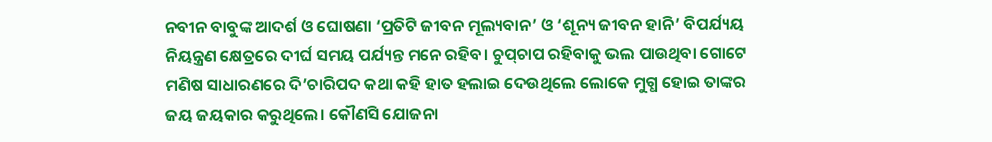ନବୀନ ବାବୁଙ୍କ ଆଦର୍ଶ ଓ ଘୋଷଣା ‘ପ୍ରତିଟି ଜୀବନ ମୂଲ୍ୟବାନ’ ଓ ‘ଶୂନ୍ୟ ଜୀବନ ହାନି’ ବିପର୍ଯ୍ୟୟ ନିୟନ୍ତ୍ରଣ କ୍ଷେତ୍ରରେ ଦୀର୍ଘ ସମୟ ପର୍ଯ୍ୟନ୍ତ ମନେ ରହିବ। ଚୁପ୍‌‌ଚାପ ରହିବାକୁ ଭଲ ପାଉଥିବା ଗୋଟେ ମଣିଷ ସାଧାରଣରେ ଦି’ଚାରିପଦ କଥା କହି ହାତ ହଲାଇ ଦେଉଥିଲେ ଲୋକେ ମୁଗ୍ଧ ହୋଇ ତାଙ୍କର ଜୟ ଜୟକାର କରୁଥିଲେ। କୌଣସି ଯୋଜନା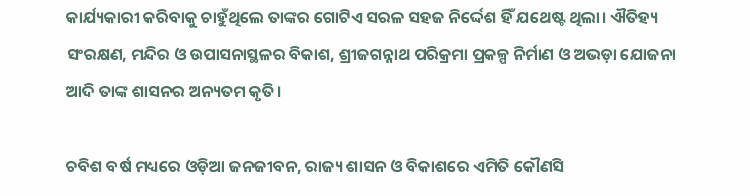କାର୍ଯ୍ୟକାରୀ କରିବାକୁ ଚାହୁଁଥିଲେ ତାଙ୍କର ଗୋଟିଏ ସରଳ ସହଜ ନିର୍ଦ୍ଦେଶ ହିଁ ଯଥେଷ୍ଟ ଥିଲା। ଐତିହ୍ୟ ସଂରକ୍ଷଣ, ମନ୍ଦିର ଓ ଉପାସନାସ୍ଥଳର ବିକାଶ, ଶ୍ରୀଜଗନ୍ନାଥ ପରିକ୍ରମା ପ୍ରକଳ୍ପ ନିର୍ମାଣ ଓ ଅଭଡ଼ା ଯୋଜନା ଆଦି ତାଙ୍କ ଶାସନର ଅନ୍ୟତମ କୃତି।

ଚବିଶ ବର୍ଷ ମଧ୍ୟରେ ଓଡ଼ିଆ ଜନଜୀବନ, ରାଜ୍ୟ ଶାସନ ଓ ବିକାଶରେ ଏମିତି କୌଣସି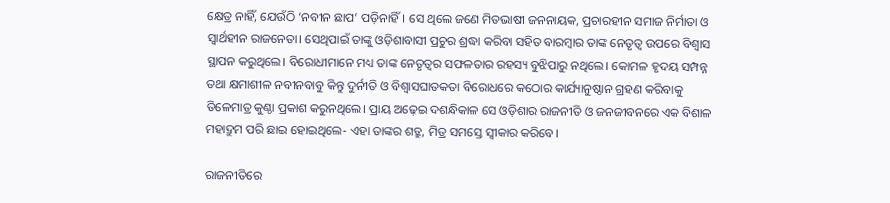କ୍ଷେତ୍ର ନାହିଁ, ଯେଉଁଠି ‘ନବୀନ ଛାପ’ ପଡ଼ିନାହିଁ। ସେ ଥିଲେ ଜଣେ ମିତଭାଷୀ ଜନନାୟକ, ପ୍ରଚାରହୀନ ସମାଜ ନିର୍ମାତା ଓ ସ୍ୱାର୍ଥହୀନ ରାଜନେତା। ସେଥିପାଇଁ ତାଙ୍କୁ ଓଡ଼ିଶାବାସୀ ପ୍ରଚୁର ଶ୍ରଦ୍ଧା କରିବା ସହିତ ବାରମ୍ବାର ତାଙ୍କ ନେତୃତ୍ୱ ଉପରେ ବିଶ୍ୱାସ ସ୍ଥାପନ କରୁଥିଲେ। ବିରୋଧୀମାନେ ମଧ୍ୟ ତାଙ୍କ ନେତୃତ୍ୱର ସଫଳତାର ରହସ୍ୟ ବୁଝିପାରୁ ନଥିଲେ। କୋମଳ ହୃଦୟ ସମ୍ପନ୍ନ ତଥା କ୍ଷମାଶୀଳ ନବୀନବାବୁ କିନ୍ତୁ ଦୁର୍ନୀତି ଓ ବିଶ୍ୱାସଘାତକତା ବିରୋଧରେ କଠୋର କାର୍ଯ୍ୟାନୁଷ୍ଠାନ ଗ୍ରହଣ କରିବାକୁ ତିଳେମାତ୍ର କୁଣ୍ଠା ପ୍ରକାଶ କରୁନଥିଲେ। ପ୍ରାୟ ଅଢ଼େଇ ଦଶନ୍ଧିକାଳ ସେ ଓଡ଼ିଶାର ରାଜନୀତି ଓ ଜନଜୀବନରେ ଏକ ବିଶାଳ ମହାଦ୍ରୁମ ପରି ଛାଇ ହୋଇଥିଲେ- ଏହା ତାଙ୍କର ଶତ୍ରୁ, ମିତ୍ର ସମସ୍ତେ ସ୍ୱୀକାର କରିବେ।

ରାଜନୀତିରେ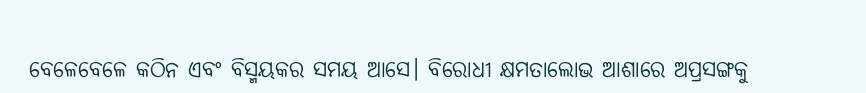ବେଳେବେଳେ କଠିନ ଏବଂ ବିସ୍ମୟକର ସମୟ ଆସେ। ବିରୋଧୀ କ୍ଷମତାଲୋଭ ଆଶାରେ ଅପ୍ରସଙ୍ଗକୁ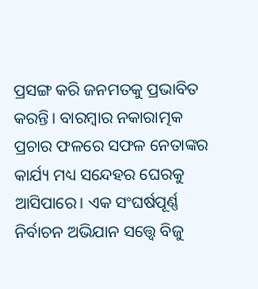ପ୍ରସଙ୍ଗ କରି ଜନମତକୁ ପ୍ରଭାବିତ କରନ୍ତି। ବାରମ୍ବାର ନକାରାତ୍ମକ ପ୍ରଚାର ଫଳରେ ସଫଳ ନେତାଙ୍କର କାର୍ଯ୍ୟ ମଧ୍ୟ ସନ୍ଦେହର ଘେରକୁ ଆସିପାରେ। ଏକ ସଂଘର୍ଷପୂର୍ଣ୍ଣ ନିର୍ବାଚନ ଅଭିଯାନ ସତ୍ତ୍ବେ ବିଜୁ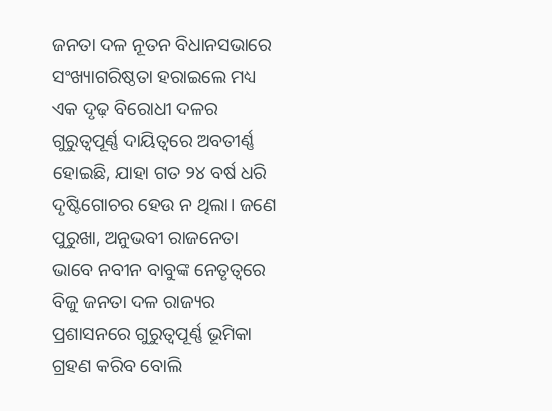ଜନତା ଦଳ ନୂତନ ବିଧାନସଭାରେ ସଂଖ୍ୟାଗରିଷ୍ଠତା ହରାଇଲେ ମଧ୍ୟ ଏକ ଦୃଢ଼ ବିରୋଧୀ ଦଳର ଗୁରୁତ୍ୱପୂର୍ଣ୍ଣ ଦାୟିତ୍ୱରେ ଅବତୀର୍ଣ୍ଣ ହୋଇଛି, ଯାହା ଗତ ୨୪ ବର୍ଷ ଧରି ଦୃଷ୍ଟିଗୋଚର ହେଉ ନ ଥିଲା। ଜଣେ ପୁରୁଖା, ଅନୁଭବୀ ରାଜନେତା ଭାବେ ନବୀନ ବାବୁଙ୍କ ନେତୃତ୍ୱରେ ବିଜୁ ଜନତା ଦଳ ରାଜ୍ୟର ପ୍ରଶାସନରେ ଗୁରୁତ୍ୱପୂର୍ଣ୍ଣ ଭୂମିକା ଗ୍ରହଣ କରିବ ବୋଲି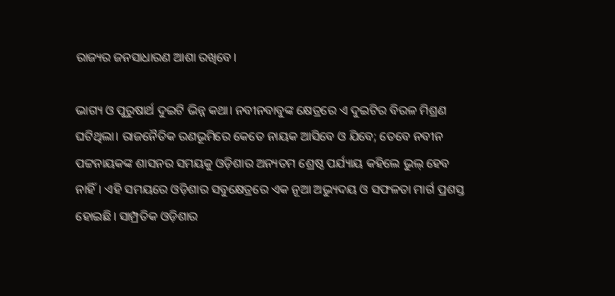ରାଜ୍ୟର ଜନସାଧାରଣ ଆଶା ରଖିବେ।

ଭାଗ୍ୟ ଓ ପୁରୁଷାର୍ଥ ଦୁଇଟି ଭିନ୍ନ କଥା। ନବୀନବାବୁଙ୍କ କ୍ଷେତ୍ରରେ ଏ ଦୁଇଟିର ବିରଳ ମିଶ୍ରଣ ଘଟିଥିଲା। ରାଜନୈତିକ ରଣଭୂମିରେ କେତେ ନାୟକ ଆସିବେ ଓ ଯିବେ; ତେବେ ନବୀନ ପଟ୍ଟନାୟକଙ୍କ ଶାସନର ସମୟକୁ ଓଡ଼ିଶାର ଅନ୍ୟତମ ଶ୍ରେଷ୍ଠ ପର୍ଯ୍ୟାୟ କହିଲେ ଭୁଲ୍‌‌ ହେବ ନାହିଁ। ଏହି ସମୟରେ ଓଡ଼ିଶାର ସବୁକ୍ଷେତ୍ରରେ ଏକ ନୂଆ ଅଭ୍ୟୁଦୟ ଓ ସଫଳତା ମାର୍ଗ ପ୍ରଶସ୍ତ ହୋଇଛି। ସାମ୍ପ୍ରତିକ ଓଡ଼ିଶାର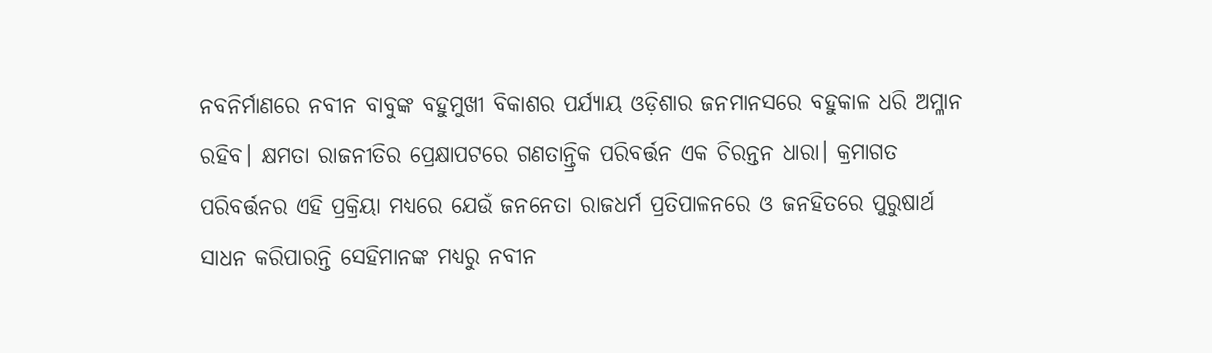ନବନିର୍ମାଣରେ ନବୀନ ବାବୁଙ୍କ ବହୁମୁଖୀ ବିକାଶର ପର୍ଯ୍ୟାୟ ଓଡ଼ିଶାର ଜନମାନସରେ ବହୁକାଳ ଧରି ଅମ୍ଳାନ ରହିବ। କ୍ଷମତା ରାଜନୀତିର ପ୍ରେକ୍ଷାପଟରେ ଗଣତାନ୍ତ୍ରିକ ପରିବର୍ତ୍ତନ ଏକ ଚିରନ୍ତନ ଧାରା। କ୍ରମାଗତ ପରିବର୍ତ୍ତନର ଏହି ପ୍ରକ୍ରିୟା ମଧ୍ୟରେ ଯେଉଁ ଜନନେତା ରାଜଧର୍ମ ପ୍ରତିପାଳନରେ ଓ ଜନହିତରେ ପୁରୁଷାର୍ଥ ସାଧନ କରିପାରନ୍ତି ସେହିମାନଙ୍କ ମଧ୍ୟରୁ ନବୀନ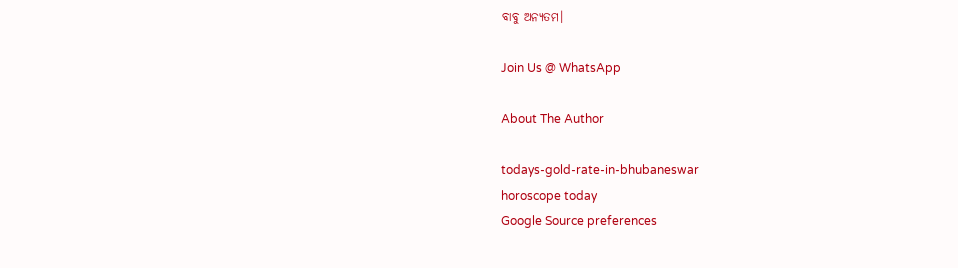ବାବୁ ଅନ୍ୟତମ।

Join Us @ WhatsApp

About The Author

todays-gold-rate-in-bhubaneswar
horoscope today
Google Source preferences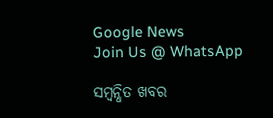Google News
Join Us @ WhatsApp

ସମ୍ବନ୍ଧିତ ଖବର